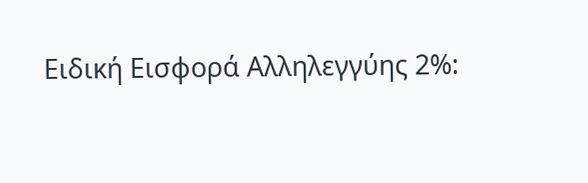Ειδική Εισφορά Αλληλεγγύης 2%: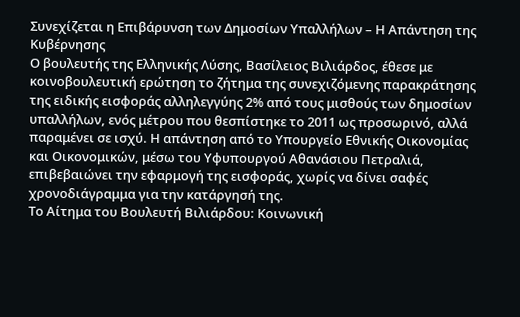Συνεχίζεται η Επιβάρυνση των Δημοσίων Υπαλλήλων – Η Απάντηση της Κυβέρνησης
Ο βουλευτής της Ελληνικής Λύσης, Βασίλειος Βιλιάρδος, έθεσε με κοινοβουλευτική ερώτηση το ζήτημα της συνεχιζόμενης παρακράτησης της ειδικής εισφοράς αλληλεγγύης 2% από τους μισθούς των δημοσίων υπαλλήλων, ενός μέτρου που θεσπίστηκε το 2011 ως προσωρινό, αλλά παραμένει σε ισχύ. Η απάντηση από το Υπουργείο Εθνικής Οικονομίας και Οικονομικών, μέσω του Υφυπουργού Αθανάσιου Πετραλιά, επιβεβαιώνει την εφαρμογή της εισφοράς, χωρίς να δίνει σαφές χρονοδιάγραμμα για την κατάργησή της.
Το Αίτημα του Βουλευτή Βιλιάρδου: Κοινωνική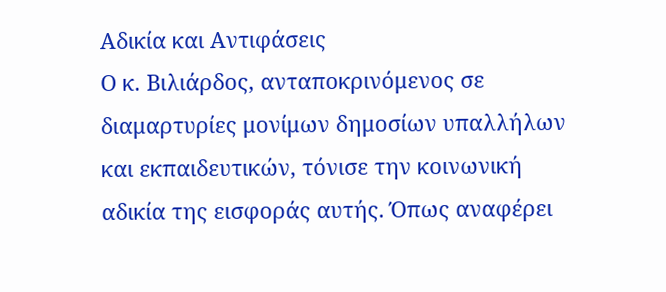Αδικία και Αντιφάσεις
Ο κ. Βιλιάρδος, ανταποκρινόμενος σε διαμαρτυρίες μονίμων δημοσίων υπαλλήλων και εκπαιδευτικών, τόνισε την κοινωνική αδικία της εισφοράς αυτής. Όπως αναφέρει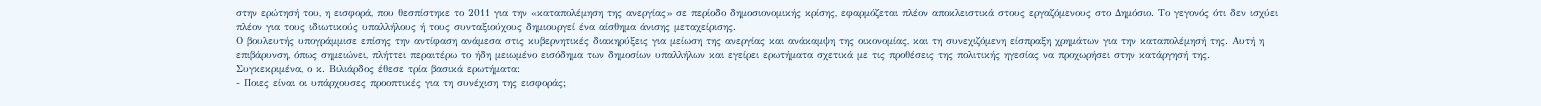στην ερώτησή του, η εισφορά, που θεσπίστηκε το 2011 για την «καταπολέμηση της ανεργίας» σε περίοδο δημοσιονομικής κρίσης, εφαρμόζεται πλέον αποκλειστικά στους εργαζόμενους στο Δημόσιο. Το γεγονός ότι δεν ισχύει πλέον για τους ιδιωτικούς υπαλλήλους ή τους συνταξιούχους δημιουργεί ένα αίσθημα άνισης μεταχείρισης.
Ο βουλευτής υπογράμμισε επίσης την αντίφαση ανάμεσα στις κυβερνητικές διακηρύξεις για μείωση της ανεργίας και ανάκαμψη της οικονομίας, και τη συνεχιζόμενη είσπραξη χρημάτων για την καταπολέμησή της. Αυτή η επιβάρυνση, όπως σημειώνει, πλήττει περαιτέρω το ήδη μειωμένο εισόδημα των δημοσίων υπαλλήλων και εγείρει ερωτήματα σχετικά με τις προθέσεις της πολιτικής ηγεσίας να προχωρήσει στην κατάργησή της.
Συγκεκριμένα, ο κ. Βιλιάρδος έθεσε τρία βασικά ερωτήματα:
- Ποιες είναι οι υπάρχουσες προοπτικές για τη συνέχιση της εισφοράς;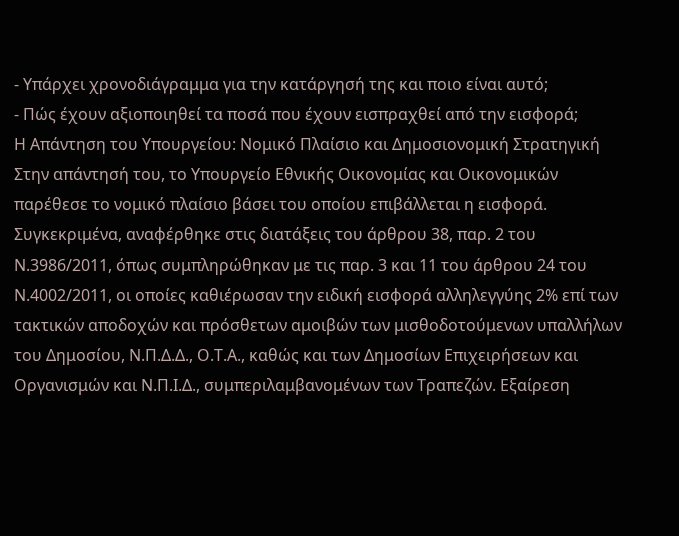- Υπάρχει χρονοδιάγραμμα για την κατάργησή της και ποιο είναι αυτό;
- Πώς έχουν αξιοποιηθεί τα ποσά που έχουν εισπραχθεί από την εισφορά;
Η Απάντηση του Υπουργείου: Νομικό Πλαίσιο και Δημοσιονομική Στρατηγική
Στην απάντησή του, το Υπουργείο Εθνικής Οικονομίας και Οικονομικών παρέθεσε το νομικό πλαίσιο βάσει του οποίου επιβάλλεται η εισφορά. Συγκεκριμένα, αναφέρθηκε στις διατάξεις του άρθρου 38, παρ. 2 του Ν.3986/2011, όπως συμπληρώθηκαν με τις παρ. 3 και 11 του άρθρου 24 του Ν.4002/2011, οι οποίες καθιέρωσαν την ειδική εισφορά αλληλεγγύης 2% επί των τακτικών αποδοχών και πρόσθετων αμοιβών των μισθοδοτούμενων υπαλλήλων του Δημοσίου, Ν.Π.Δ.Δ., Ο.Τ.Α., καθώς και των Δημοσίων Επιχειρήσεων και Οργανισμών και Ν.Π.Ι.Δ., συμπεριλαμβανομένων των Τραπεζών. Εξαίρεση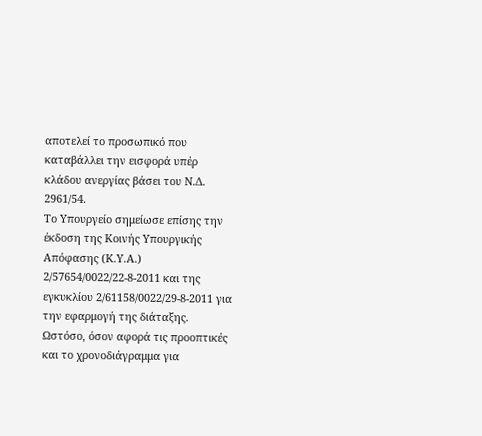αποτελεί το προσωπικό που καταβάλλει την εισφορά υπέρ κλάδου ανεργίας βάσει του Ν.Δ. 2961/54.
Το Υπουργείο σημείωσε επίσης την έκδοση της Κοινής Υπουργικής Απόφασης (Κ.Υ.Α.) 2/57654/0022/22-8-2011 και της εγκυκλίου 2/61158/0022/29-8-2011 για την εφαρμογή της διάταξης.
Ωστόσο, όσον αφορά τις προοπτικές και το χρονοδιάγραμμα για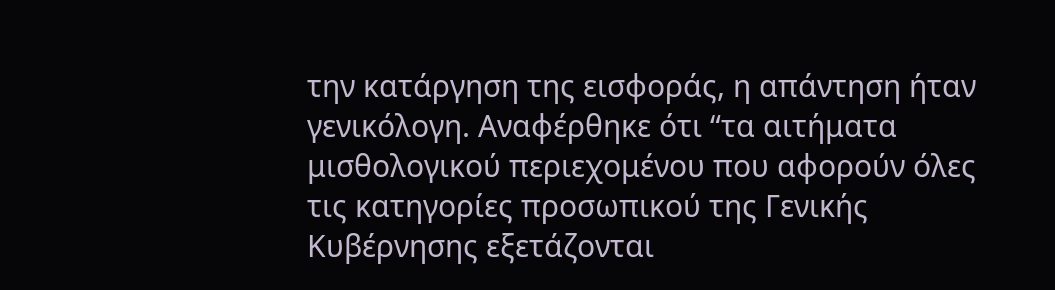την κατάργηση της εισφοράς, η απάντηση ήταν γενικόλογη. Αναφέρθηκε ότι “τα αιτήματα μισθολογικού περιεχομένου που αφορούν όλες τις κατηγορίες προσωπικού της Γενικής Κυβέρνησης εξετάζονται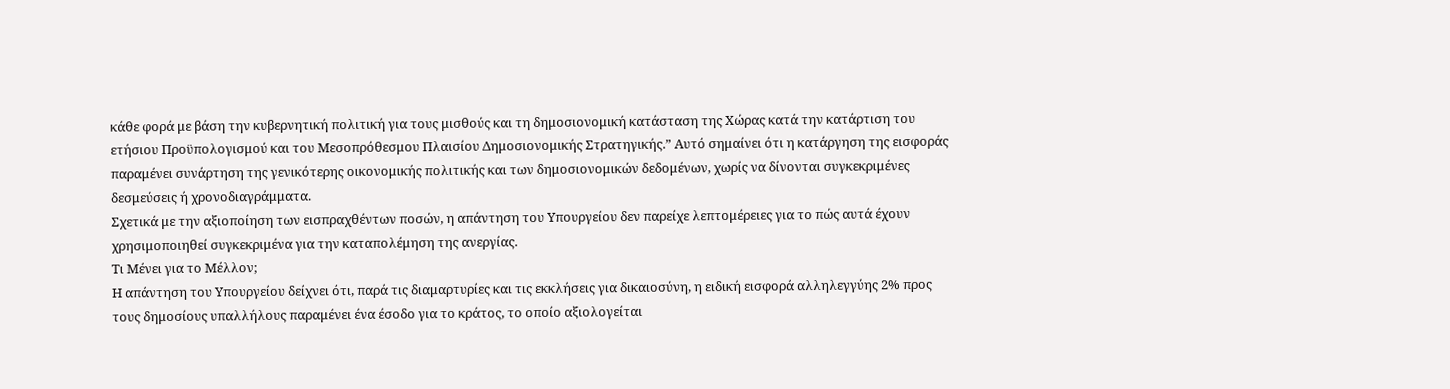κάθε φορά με βάση την κυβερνητική πολιτική για τους μισθούς και τη δημοσιονομική κατάσταση της Χώρας κατά την κατάρτιση του ετήσιου Προϋπολογισμού και του Μεσοπρόθεσμου Πλαισίου Δημοσιονομικής Στρατηγικής.” Αυτό σημαίνει ότι η κατάργηση της εισφοράς παραμένει συνάρτηση της γενικότερης οικονομικής πολιτικής και των δημοσιονομικών δεδομένων, χωρίς να δίνονται συγκεκριμένες δεσμεύσεις ή χρονοδιαγράμματα.
Σχετικά με την αξιοποίηση των εισπραχθέντων ποσών, η απάντηση του Υπουργείου δεν παρείχε λεπτομέρειες για το πώς αυτά έχουν χρησιμοποιηθεί συγκεκριμένα για την καταπολέμηση της ανεργίας.
Τι Μένει για το Μέλλον;
Η απάντηση του Υπουργείου δείχνει ότι, παρά τις διαμαρτυρίες και τις εκκλήσεις για δικαιοσύνη, η ειδική εισφορά αλληλεγγύης 2% προς τους δημοσίους υπαλλήλους παραμένει ένα έσοδο για το κράτος, το οποίο αξιολογείται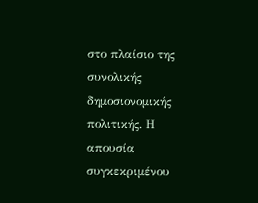στο πλαίσιο της συνολικής δημοσιονομικής πολιτικής. Η απουσία συγκεκριμένου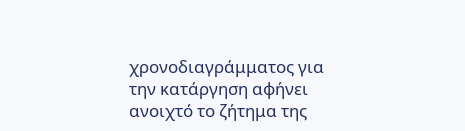χρονοδιαγράμματος για την κατάργηση αφήνει ανοιχτό το ζήτημα της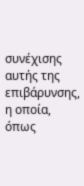συνέχισης αυτής της επιβάρυνσης, η οποία, όπως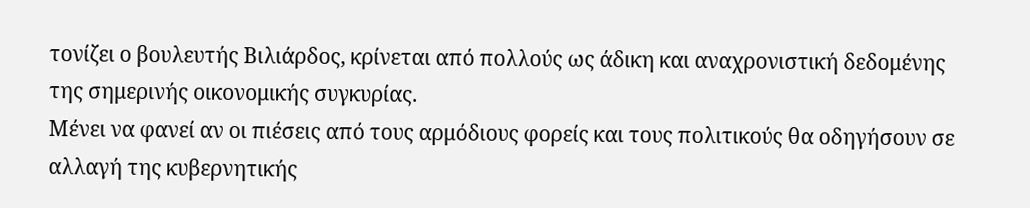τονίζει ο βουλευτής Βιλιάρδος, κρίνεται από πολλούς ως άδικη και αναχρονιστική δεδομένης της σημερινής οικονομικής συγκυρίας.
Μένει να φανεί αν οι πιέσεις από τους αρμόδιους φορείς και τους πολιτικούς θα οδηγήσουν σε αλλαγή της κυβερνητικής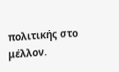πολιτικής στο μέλλον.